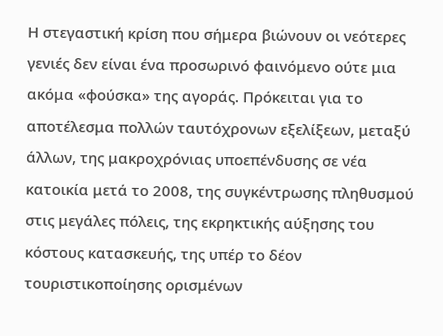Η στεγαστική κρίση που σήμερα βιώνουν οι νεότερες γενιές δεν είναι ένα προσωρινό φαινόμενο ούτε μια ακόμα «φούσκα» της αγοράς. Πρόκειται για το αποτέλεσμα πολλών ταυτόχρονων εξελίξεων, μεταξύ άλλων, της μακροχρόνιας υποεπένδυσης σε νέα κατοικία μετά το 2008, της συγκέντρωσης πληθυσμού στις μεγάλες πόλεις, της εκρηκτικής αύξησης του κόστους κατασκευής, της υπέρ το δέον τουριστικοποίησης ορισμένων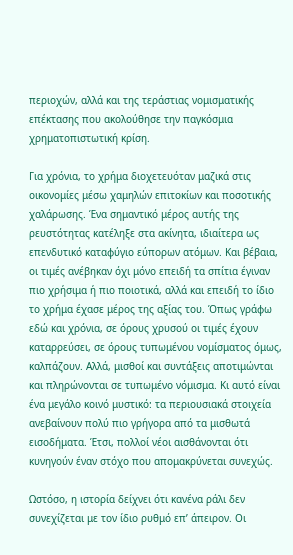περιοχών, αλλά και της τεράστιας νομισματικής επέκτασης που ακολούθησε την παγκόσμια χρηματοπιστωτική κρίση.

Για χρόνια, το χρήμα διοχετευόταν μαζικά στις οικονομίες μέσω χαμηλών επιτοκίων και ποσοτικής χαλάρωσης. Ένα σημαντικό μέρος αυτής της ρευστότητας κατέληξε στα ακίνητα, ιδιαίτερα ως επενδυτικό καταφύγιο εύπορων ατόμων. Και βέβαια, οι τιμές ανέβηκαν όχι μόνο επειδή τα σπίτια έγιναν πιο χρήσιμα ή πιο ποιοτικά, αλλά και επειδή το ίδιο το χρήμα έχασε μέρος της αξίας του. Όπως γράφω εδώ και χρόνια, σε όρους χρυσού οι τιμές έχουν καταρρεύσει, σε όρους τυπωμένου νομίσματος όμως, καλπάζουν. Αλλά, μισθοί και συντάξεις αποτιμώνται και πληρώνονται σε τυπωμένο νόμισμα. Κι αυτό είναι ένα μεγάλο κοινό μυστικό: τα περιουσιακά στοιχεία ανεβαίνουν πολύ πιο γρήγορα από τα μισθωτά εισοδήματα. Έτσι, πολλοί νέοι αισθάνονται ότι κυνηγούν έναν στόχο που απομακρύνεται συνεχώς.

Ωστόσο, η ιστορία δείχνει ότι κανένα ράλι δεν συνεχίζεται με τον ίδιο ρυθμό επ’ άπειρον. Οι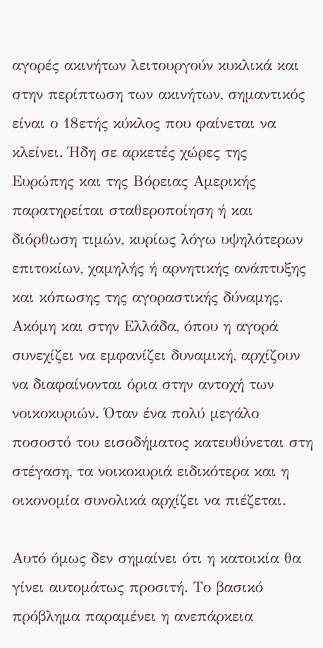αγορές ακινήτων λειτουργούν κυκλικά και στην περίπτωση των ακινήτων, σημαντικός είναι ο 18ετής κύκλος που φαίνεται να κλείνει. Ήδη σε αρκετές χώρες της Ευρώπης και της Βόρειας Αμερικής παρατηρείται σταθεροποίηση ή και διόρθωση τιμών, κυρίως λόγω υψηλότερων επιτοκίων, χαμηλής ή αρνητικής ανάπτυξης και κόπωσης της αγοραστικής δύναμης. Ακόμη και στην Ελλάδα, όπου η αγορά συνεχίζει να εμφανίζει δυναμική, αρχίζουν να διαφαίνονται όρια στην αντοχή των νοικοκυριών. Όταν ένα πολύ μεγάλο ποσοστό του εισοδήματος κατευθύνεται στη στέγαση, τα νοικοκυριά ειδικότερα και η οικονομία συνολικά αρχίζει να πιέζεται.

Αυτό όμως δεν σημαίνει ότι η κατοικία θα γίνει αυτομάτως προσιτή. Το βασικό πρόβλημα παραμένει η ανεπάρκεια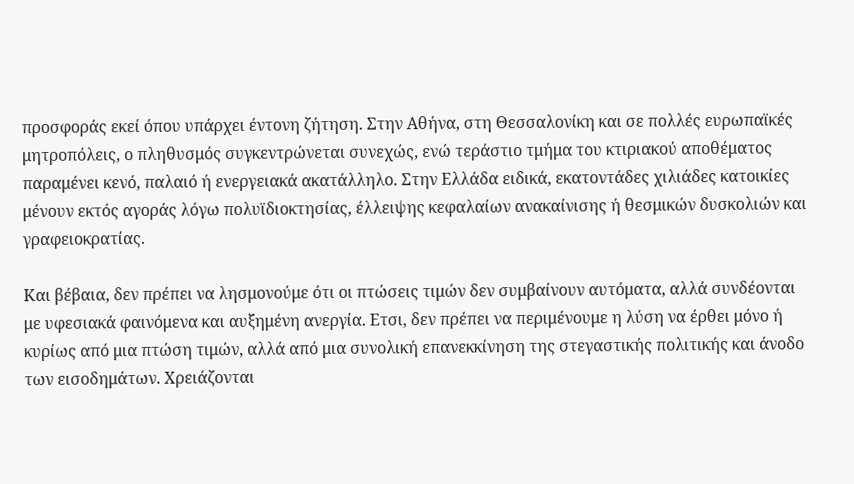προσφοράς εκεί όπου υπάρχει έντονη ζήτηση. Στην Αθήνα, στη Θεσσαλονίκη και σε πολλές ευρωπαϊκές μητροπόλεις, ο πληθυσμός συγκεντρώνεται συνεχώς, ενώ τεράστιο τμήμα του κτιριακού αποθέματος παραμένει κενό, παλαιό ή ενεργειακά ακατάλληλο. Στην Ελλάδα ειδικά, εκατοντάδες χιλιάδες κατοικίες μένουν εκτός αγοράς λόγω πολυϊδιοκτησίας, έλλειψης κεφαλαίων ανακαίνισης ή θεσμικών δυσκολιών και γραφειοκρατίας.

Και βέβαια, δεν πρέπει να λησμονούμε ότι οι πτώσεις τιμών δεν συμβαίνουν αυτόματα, αλλά συνδέονται με υφεσιακά φαινόμενα και αυξημένη ανεργία. Ετσι, δεν πρέπει να περιμένουμε η λύση να έρθει μόνο ή κυρίως από μια πτώση τιμών, αλλά από μια συνολική επανεκκίνηση της στεγαστικής πολιτικής και άνοδο των εισοδημάτων. Χρειάζονται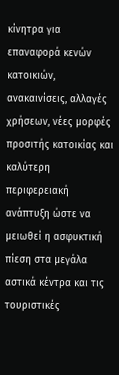κίνητρα για επαναφορά κενών κατοικιών, ανακαινίσεις, αλλαγές χρήσεων, νέες μορφές προσιτής κατοικίας και καλύτερη περιφερειακή ανάπτυξη ώστε να μειωθεί η ασφυκτική πίεση στα μεγάλα αστικά κέντρα και τις τουριστικές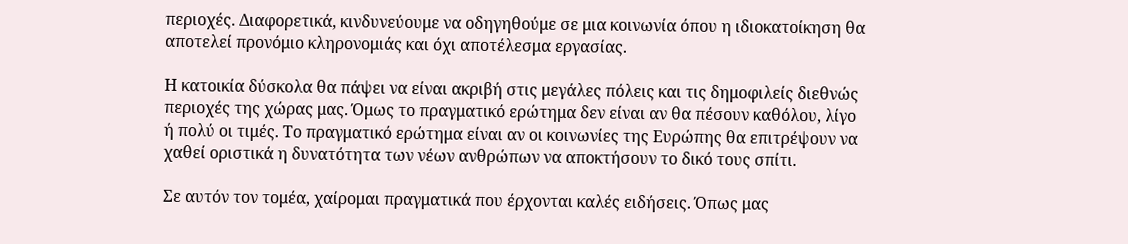περιοχές. Διαφορετικά, κινδυνεύουμε να οδηγηθούμε σε μια κοινωνία όπου η ιδιοκατοίκηση θα αποτελεί προνόμιο κληρονομιάς και όχι αποτέλεσμα εργασίας.

Η κατοικία δύσκολα θα πάψει να είναι ακριβή στις μεγάλες πόλεις και τις δημοφιλείς διεθνώς περιοχές της χώρας μας. Όμως το πραγματικό ερώτημα δεν είναι αν θα πέσουν καθόλου, λίγο ή πολύ οι τιμές. Το πραγματικό ερώτημα είναι αν οι κοινωνίες της Ευρώπης θα επιτρέψουν να χαθεί οριστικά η δυνατότητα των νέων ανθρώπων να αποκτήσουν το δικό τους σπίτι.

Σε αυτόν τον τομέα, χαίρομαι πραγματικά που έρχονται καλές ειδήσεις. Όπως μας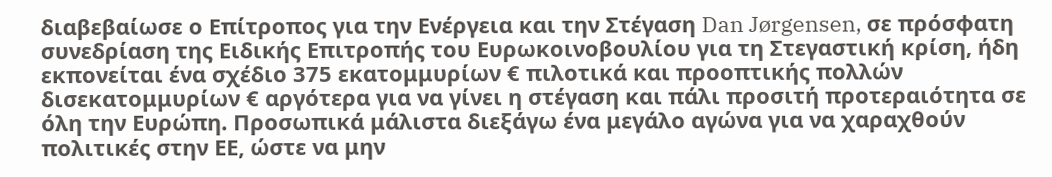διαβεβαίωσε ο Επίτροπος για την Ενέργεια και την Στέγαση Dan Jørgensen, σε πρόσφατη συνεδρίαση της Ειδικής Επιτροπής του Ευρωκοινοβουλίου για τη Στεγαστική κρίση, ήδη εκπονείται ένα σχέδιο 375 εκατομμυρίων € πιλοτικά και προοπτικής πολλών δισεκατομμυρίων € αργότερα για να γίνει η στέγαση και πάλι προσιτή προτεραιότητα σε όλη την Ευρώπη. Προσωπικά μάλιστα διεξάγω ένα μεγάλο αγώνα για να χαραχθούν πολιτικές στην ΕΕ, ώστε να μην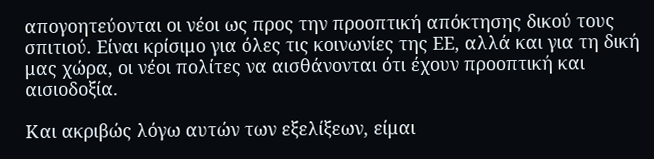απογοητεύονται οι νέοι ως προς την προοπτική απόκτησης δικού τους σπιτιού. Είναι κρίσιμο για όλες τις κοινωνίες της ΕΕ, αλλά και για τη δική μας χώρα, οι νέοι πολίτες να αισθάνονται ότι έχουν προοπτική και αισιοδοξία.

Και ακριβώς λόγω αυτών των εξελίξεων, είμαι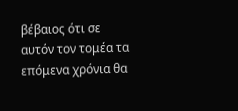βέβαιος ότι σε αυτόν τον τομέα τα επόμενα χρόνια θα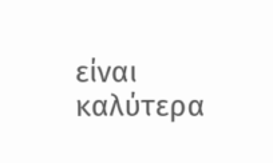είναι καλύτερα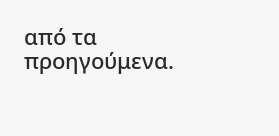από τα προηγούμενα.